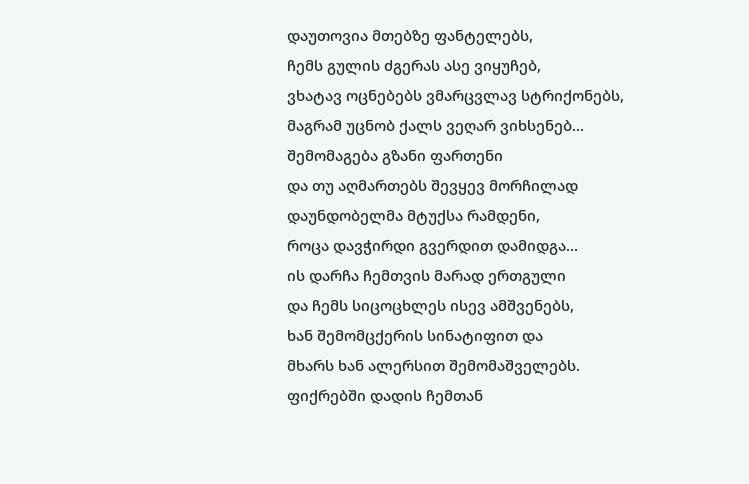დაუთოვია მთებზე ფანტელებს,
ჩემს გულის ძგერას ასე ვიყუჩებ,
ვხატავ ოცნებებს ვმარცვლავ სტრიქონებს,
მაგრამ უცნობ ქალს ვეღარ ვიხსენებ...
შემომაგება გზანი ფართენი
და თუ აღმართებს შევყევ მორჩილად
დაუნდობელმა მტუქსა რამდენი,
როცა დავჭირდი გვერდით დამიდგა...
ის დარჩა ჩემთვის მარად ერთგული
და ჩემს სიცოცხლეს ისევ ამშვენებს,
ხან შემომცქერის სინატიფით და
მხარს ხან ალერსით შემომაშველებს.
ფიქრებში დადის ჩემთან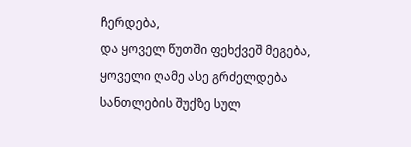ჩერდება,
და ყოველ წუთში ფეხქვეშ მეგება,
ყოველი ღამე ასე გრძელდება
სანთლების შუქზე სულ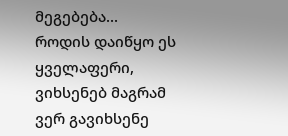მეგებება...
როდის დაიწყო ეს ყველაფერი,
ვიხსენებ მაგრამ ვერ გავიხსენე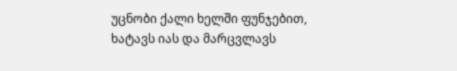უცნობი ქალი ხელში ფუნჯებით,
ხატავს იას და მარცვლავს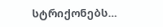სტრიქონებს...